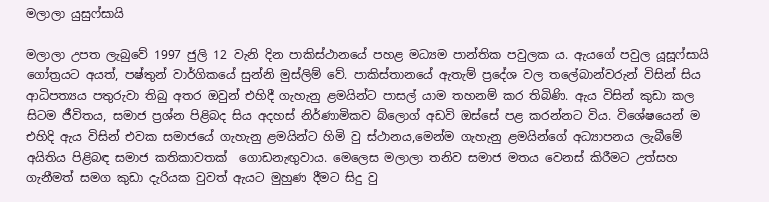මලාලා යුසුෆ්සායි

මලාලා උපත ලැබුවේ 1997 ජුලි 12 වැනි දින පාකිස්ථානයේ පහළ මධ්‍යම පාන්තික පවුලක ය. ඇයගේ පවුල යූසූෆ්සායි  ගෝත්‍රයට අයත්, පෂ්තුන් වාර්ගිකයේ සුන්නි මුස්ලිම් වේ. පාකිස්තානයේ ඇතැම් ප්‍රදේශ වල තලේබාන්වරුන් විසින් සිය ආධිපත්‍යය පතුරුවා තිබු අතර ඔවුන් එහිදී ගැහැනු ළමයින්ට පාසල් යාම තහනම් කර තිබිණි. ඇය විසින් කුඩා කල සිටම ජීවිතය, සමාජ ප්‍රශ්න පිළිබද සිය අදහස් නිර්ණාමිකව බ්ලොග් අඩවි ඔස්සේ පළ කරන්නට විය. විශේෂයෙන් ම එහිදි ඇය විසින් එවක සමාජයේ ගැහැනු ළමයින්ට හිමි වු ස්ථානය,මෙන්ම ගැහැනු ළමයින්ගේ අධ්‍යාපනය ලැබීමේ අයිතිය පිළිබඳ සමාජ කතිකාවතක්  ගොඩනැඟුවාය. මෙලෙස මලාලා තනිව සමාජ මතය වෙනස් කිරීමට උත්සහ ගැනීමත් සමග කුඩා දැරියක වුවත් ඇයට මුහුණ දීමට සිදු වු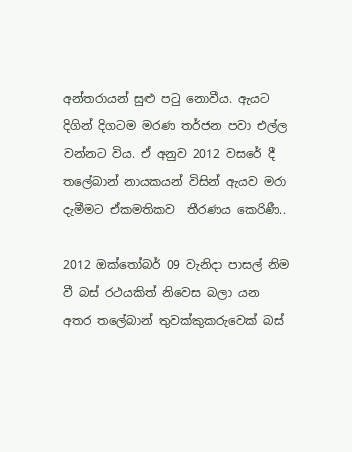අන්තරායන් සුළු පටු නොවීය. ඇයට  දිගින් දිගටම මරණ තර්ජන පවා එල්ල වන්නට විය. ඒ අනුව 2012 වසරේ දී තලේබාන් නායකයන් විසින් ඇයව මරා දැමීමට ඒකමතිකව  තීරණය කෙරිණී..

2012 ඔක්තෝබර් 09 වැනිදා පාසල් නිම වී බස් රථයකිත් නිවෙස බලා යන අතර තලේබාන් තුවක්කුකරුවෙක් බස්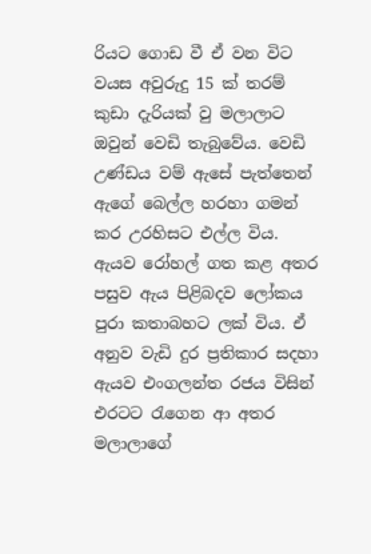රියට ගොඩ වී ඒ වන විට වයස අවුරුදු 15 ක් තරම් කුඩා දැරියක් වු මලාලාට  ඔවුන් වෙඩි තැබුවේය. වෙඩි උණ්ඩය වම් ඇසේ පැත්තෙන් ඇගේ බෙල්ල හරහා ගමන් කර උරහිසට එල්ල විය. ඇයව රෝහල් ගත කළ අතර පසුව ඇය පිළිබදව ලෝකය පුරා කතාබහට ලක් විය. ඒ අනුව වැඩි දුර ප්‍රතිකාර සදහා ඇයව එංගලන්ත රජය විසින් එරටට රැගෙන ආ අතර මලාලාගේ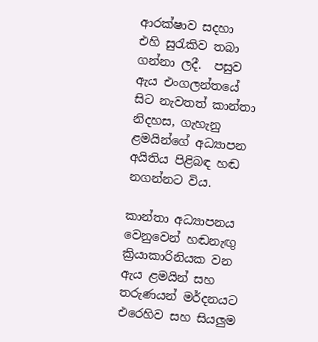ආරක්ෂාව සදහා  එහි සුරැකිව තබා ගන්නා ලදී.  පසුව ඇය එංගලන්තයේ සිට නැවතත් කාන්තා නිදහස, ගැහැනු  ළමයින්ගේ අධ්‍යාපන අයිතිය පිළිබඳ හඬ නගන්නට විය.

කාන්තා අධ්‍යාපනය වෙනුවෙන් හඬනැඟු ක්‍රියාකාරිනියක වන ඇය ළමයින් සහ තරුණයන් මර්දනයට එරෙහිව සහ සියලුම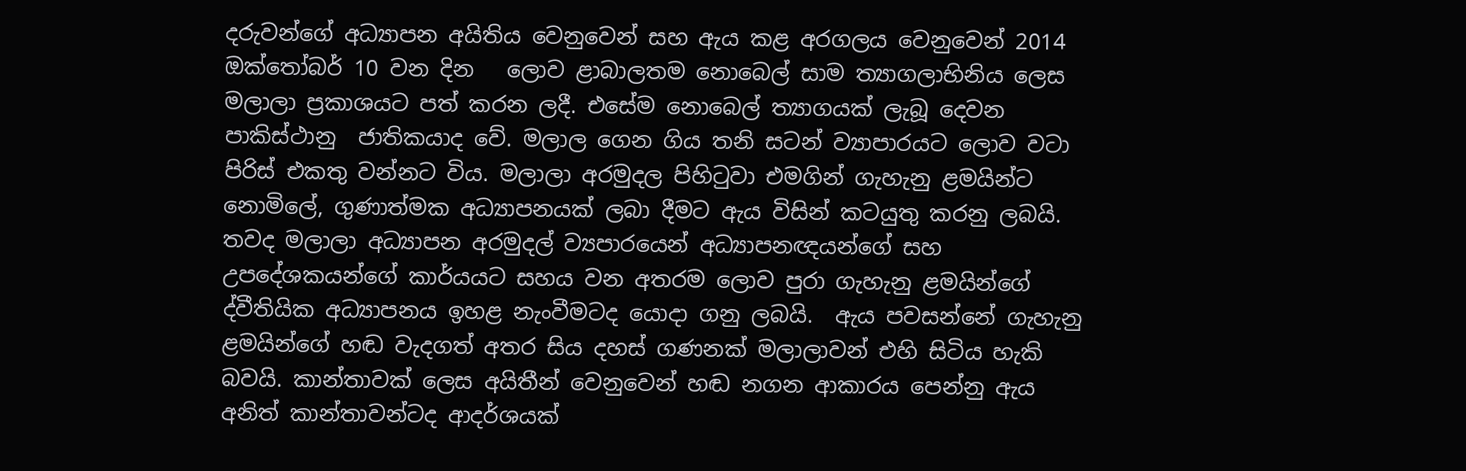දරුවන්ගේ අධ්‍යාපන අයිතිය වෙනුවෙන් සහ ඇය කළ අරගලය වෙනුවෙන් 2014 ඔක්තෝබර් 10 වන දින   ලොව ළාබාලතම නොබෙල් සාම ත්‍යාගලාභිනිය ලෙස මලාලා ප්‍රකාශයට පත් කරන ලදී. එසේම නොබෙල් ත්‍යාගයක් ලැබූ දෙවන පාකිස්ථානු  ජාතිකයාද වේ. මලාල ගෙන ගිය තනි සටන් ව්‍යාපාරයට ලොව වටා පිරිස් එකතු වන්නට විය. මලාලා අරමුදල පිහිටුවා එමගින් ගැහැනු ළමයින්ට නොමිලේ, ගුණාත්මක අධ්‍යාපනයක් ලබා දීමට ඇය විසින් කටයුතු කරනු ලබයි. තවද මලාලා අධ්‍යාපන අරමුදල් ව්‍යපාරයෙන් අධ්‍යාපනඥයන්ගේ සහ උපදේශකයන්ගේ කාර්යයට සහය වන අතරම ලොව පුරා ගැහැනු ළමයින්ගේ ද්වීතියික අධ්‍යාපනය ඉහළ නැංවීමටද යොදා ගනු ලබයි.  ඇය පවසන්නේ ගැහැනු ළමයින්ගේ හඬ වැදගත් අතර සිය දහස් ගණනක් මලාලාවන් එහි සිටිය හැකි බවයි. කාන්තාවක් ලෙස අයිතීන් වෙනුවෙන් හඬ නගන ආකාරය පෙන්නු ඇය අනිත් කාන්තාවන්ටද ආදර්ශයක්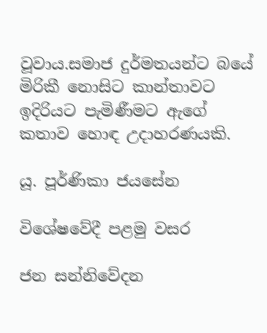වූවාය.සමාජ දුර්මතයන්ට බයේ මිරිකී නොසිට කාන්තාවට ඉදිරියට පැමිණීමට ඇගේ කතාව හොඳ උදාහරණයකි.

යූ. පූර්ණිකා ජයසේන

විශේෂවේදී පළමු වසර

ජන සන්නිවේදන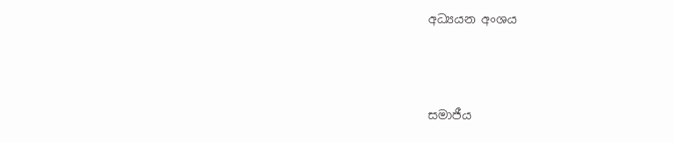අධ්‍යයන අංශය



සමාජීය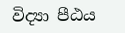විද්‍යා පීඨය